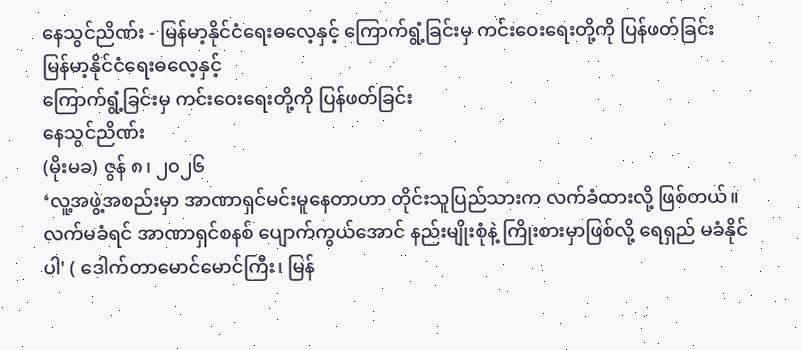နေသွင်ညိဏ်း - မြန်မာ့နိုင်ငံရေးဓလေ့နှင့် ကြောက်ရွံ့ခြင်းမှ ကင်းဝေးရေးတို့ကို ပြန်ဖတ်ခြင်း
မြန်မာ့နိုင်ငံရေးဓလေ့နှင့်
ကြောက်ရွံ့ခြင်းမှ ကင်းဝေးရေးတို့ကို ပြန်ဖတ်ခြင်း
နေသွင်ညိဏ်း
(မိုးမခ) ဇွန် ၈၊ ၂၀၂၆
‘လူ့အဖွဲ့အစည်းမှာ အာဏာရှင်မင်းမူနေတာဟာ တိုင်းသူပြည်သားက လက်ခံထားလို့ ဖြစ်တယ်။ လက်မခံရင် အာဏာရှင်စနစ် ပျောက်ကွယ်အောင် နည်းမျိုးစုံနဲ့ ကြိုးစားမှာဖြစ်လို့ ရေရှည် မခံနိုင်ပါ' ( ဒေါက်တာမောင်မောင်ကြီး၊ မြန်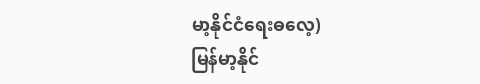မာ့နိုင်ငံရေးဓလေ့)
မြန်မာ့နိုင်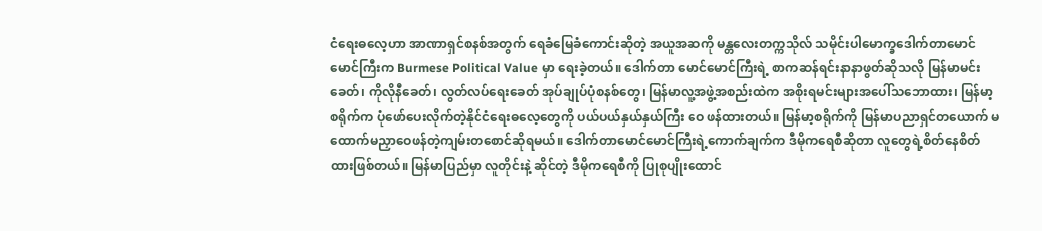ငံရေးဓလေ့ဟာ အာဏာရှင်စနစ်အတွက် ရေခံမြေခံကောင်းဆိုတဲ့ အယူအဆကို မန္တလေးတက္ကသိုလ် သမိုင်းပါမောက္ခဒေါက်တာမောင်မောင်ကြီးက Burmese Political Value မှာ ရေးခဲ့တယ်။ ဒေါက်တာ မောင်မောင်ကြီးရဲ့ စာကဆန်ရင်းနာနာဖွတ်ဆိုသလို မြန်မာမင်းခေတ်၊ ကိုလိုနီခေတ်၊ လွတ်လပ်ရေးခေတ် အုပ်ချုပ်ပုံစနစ်တွေ၊ မြန်မာလူ့အဖွဲ့အစည်းထဲက အစိုးရမင်းများအပေါ်သဘောထား၊ မြန်မာ့စရိုက်က ပုံဖော်ပေးလိုက်တဲ့နိုင်ငံရေးဓလေ့တွေကို ပယ်ပယ်နှယ်နှယ်ကြီး ဝေ ဖန်ထားတယ်။ မြန်မာ့စရိုက်ကို မြန်မာပညာရှင်တယောက် မထောက်မညှာဝေဖန်တဲ့ကျမ်းတစောင်ဆိုရမယ်။ ဒေါက်တာမောင်မောင်ကြီးရဲ့ကောက်ချက်က ဒီမိုကရေစီဆိုတာ လူတွေရဲ့စိတ်နေစိတ် ထားဖြစ်တယ်။ မြန်မာပြည်မှာ လူတိုင်းနဲ့ ဆိုင်တဲ့ ဒီမိုကရေစီကို ပြုစုပျိုးထောင်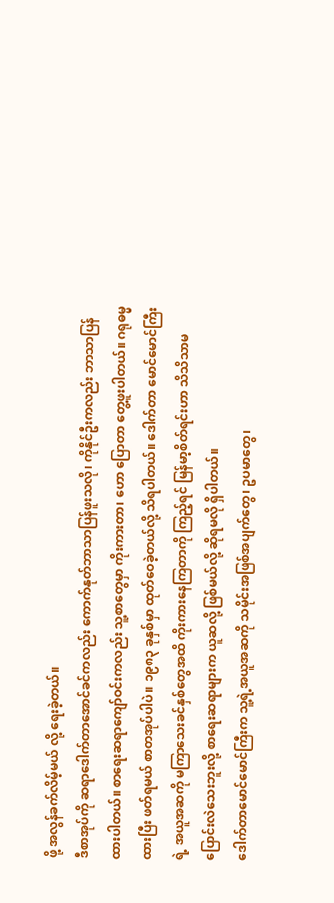ဖို့ အလွန်ခက်လိမ့်မယ် လို့ ရေးခဲ့တယ်။
ဒီစာအုပ်ကို ဆရာဒေါက်တာအောင်ခင်ကလည်း ကောက်နုတ်ဘာသာပြန်ဖူးသလို၊ ကိုနိုင်ဦးကလည်း ဘာသာပြန်ထားပါတယ်။ စာရေးဆရာကျော်ဝင်းကလည်း သူ့စာတွေမှာ ကိုးကားတာ၊ ဟော ပြောတာ တွေ့ဖူးပါတယ်။ ဂရုဓမ္မထားပြီး ဖတ်ရမယ် စာတအုပ်ပါပဲ။ ၁၉၈၃ ခုနှစ်မှာ ထုတ်ဝေခဲ့တယ်လို့ သိရပါတယ်။ ဒေါက်တာ မောင်မောင်ကြီးရဲ့ အယူအဆကို မကြာသေးခင်နှစ်တွေအထိ ကိုးကားနေကြတာကို ကြည့်ရင် မြန်မာ့စိတ်ရင်းဟာ သိသိသာမပြောင်းလဲသေးဘူးလို့ စာရေးဆရာများက ယူဆလို့ ဖြစ်မယ်လို့ ဆိုရမလို ရှိပါတယ်။
ဒေါက်တာမောင်မောင်ကြီးက သူ့ရဲ့အယူအဆကို သမိုင်းအဖြစ်အပျက်တွေ၊ ဥပမာတွေ၊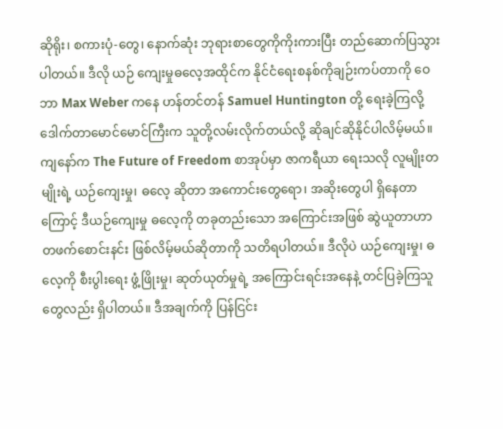ဆိုရိုး၊ စကားပုံ-တွေ၊ နောက်ဆုံး ဘုရားစာတွေကိုကိုးကားပြီး တည်ဆောက်ပြသွားပါတယ်။ ဒီလို ယဉ် ကျေးမှုဓလေ့အထိုင်က နိုင်ငံရေးစနစ်ကိုချဉ်းကပ်တာကို ဝေဘာ Max Weber ကနေ ဟန်တင်တန် Samuel Huntington တို့ ရေးခဲ့ကြလို့ ဒေါက်တာမောင်မောင်ကြီးက သူတို့လမ်းလိုက်တယ်လို့ ဆိုချင်ဆိုနိုင်ပါလိမ့်မယ်။
ကျနော်က The Future of Freedom စာအုပ်မှာ ဇာကရီယာ ရေးသလို လူမျိုးတမျိုးရဲ့ ယဉ်ကျေးမှု၊ ဓလေ့ ဆိုတာ အကောင်းတွေရော၊ အဆိုးတွေပါ ရှိနေတာကြောင့် ဒီယဉ်ကျေးမှု ဓလေ့ကို တခုတည်းသော အကြောင်းအဖြစ် ဆွဲယူတာဟာ တဖက်စောင်းနင်း ဖြစ်လိမ့်မယ်ဆိုတာကို သတိရပါတယ်။ ဒီလိုပဲ ယဉ်ကျေးမှု၊ ဓလေ့ကို စီးပွါးရေး ဖွံ့ဖြိုးမှု၊ ဆုတ်ယုတ်မှုရဲ့ အကြောင်းရင်းအနေနဲ့ တင်ပြခဲ့ကြသူတွေလည်း ရှိပါတယ်။ ဒီအချက်ကို ပြန်ငြင်း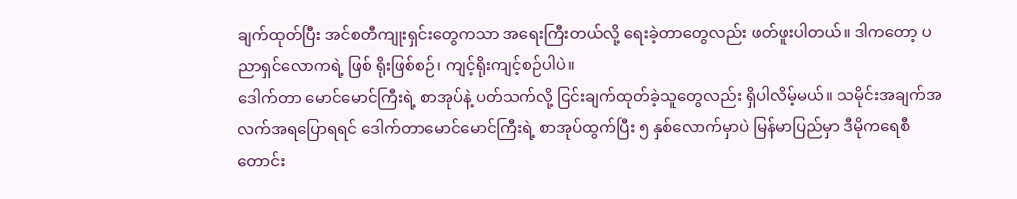ချက်ထုတ်ပြီး အင်စတီကျုးရှင်းတွေကသာ အရေးကြီးတယ်လို့ ရေးခဲ့တာတွေလည်း ဖတ်ဖူးပါတယ်။ ဒါကတော့ ပညာရှင်လောကရဲ့ ဖြစ် ရိုးဖြစ်စဉ်၊ ကျင့်ရိုးကျင့်စဉ်ပါပဲ။
ဒေါက်တာ မောင်မောင်ကြီးရဲ့ စာအုပ်နဲ့ ပတ်သက်လို့ ငြင်းချက်ထုတ်ခဲ့သူတွေလည်း ရှိပါလိမ့်မယ်။ သမိုင်းအချက်အလက်အရပြောရရင် ဒေါက်တာမောင်မောင်ကြီးရဲ့ စာအုပ်ထွက်ပြီး ၅ နှစ်လောက်မှာပဲ မြန်မာပြည်မှာ ဒီမိုကရေစီ တောင်း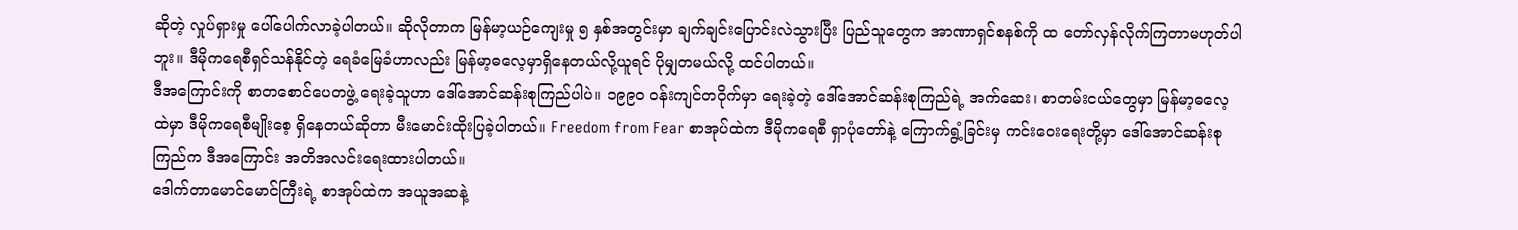ဆိုတဲ့ လှုပ်ရှားမှု ပေါ်ပေါက်လာခဲ့ပါတယ်။ ဆိုလိုတာက မြန်မာ့ယဉ်ကျေးမှု ၅ နှစ်အတွင်းမှာ ချက်ချင်းပြောင်းလဲသွားပြီး ပြည်သူတွေက အာဏာရှင်စနစ်ကို ထ တော်လှန်လိုက်ကြတာမဟုတ်ပါဘူး။ ဒီမိုကရေစီရှင်သန်နိုင်တဲ့ ရေခံမြေခံဟာလည်း မြန်မာ့ဓလေ့မှာရှိနေတယ်လို့ယူရင် ပိုမျှတမယ်လို့ ထင်ပါတယ်။
ဒီအကြောင်းကို စာတစောင်ပေတဖွဲ့ ရေးခဲ့သူဟာ ဒေါ်အောင်ဆန်းစုကြည်ပါပဲ။ ၁၉၉၀ ဝန်းကျင်တဝိုက်မှာ ရေးခဲ့တဲ့ ဒေါ်အောင်ဆန်းစုကြည်ရဲ့ အက်ဆေး၊ စာတမ်းငယ်တွေမှာ မြန်မာ့ဓလေ့ထဲမှာ ဒီမိုကရေစီမျိုးစေ့ ရှိနေတယ်ဆိုတာ မီးမောင်းထိုးပြခဲ့ပါတယ်။ Freedom from Fear စာအုပ်ထဲက ဒီမိုကရေစီ ရှာပုံတော်နဲ့ ကြောက်ရွံ့ခြင်းမှ ကင်းဝေးရေးတို့မှာ ဒေါ်အောင်ဆန်းစုကြည်က ဒီအကြောင်း အတိအလင်းရေးထားပါတယ်။
ဒေါက်တာမောင်မောင်ကြီးရဲ့ စာအုပ်ထဲက အယူအဆနဲ့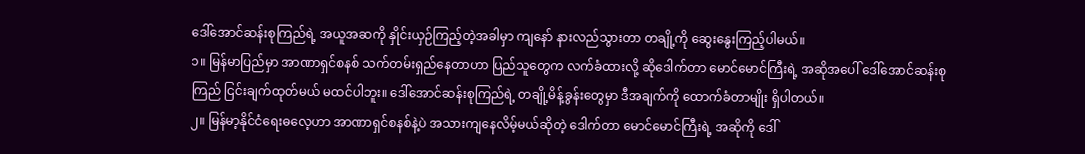ဒေါ်အောင်ဆန်းစုကြည်ရဲ့ အယူအဆကို နှိုင်းယှဉ်ကြည့်တဲ့အခါမှာ ကျနော် နားလည်သွားတာ တချို့ကို ဆွေးနွေးကြည့်ပါမယ်။
၁။ မြန်မာပြည်မှာ အာဏာရှင်စနစ် သက်တမ်းရှည်နေတာဟာ ပြည်သူတွေက လက်ခံထားလို့ ဆိုဒေါက်တာ မောင်မောင်ကြီးရဲ့ အဆိုအပေါ် ဒေါ်အောင်ဆန်းစုကြည် ငြင်းချက်ထုတ်မယ် မထင်ပါဘူး။ ဒေါ်အောင်ဆန်းစုကြည်ရဲ့ တချို့မိန့်ခွန်းတွေမှာ ဒီအချက်ကို ထောက်ခံတာမျိုး ရှိပါတယ်။
၂။ မြန်မာ့နိုင်ငံရေးဓလေ့ဟာ အာဏာရှင်စနစ်နဲ့ပဲ အသားကျနေလိမ့်မယ်ဆိုတဲ့ ဒေါက်တာ မောင်မောင်ကြီးရဲ့ အဆိုကို ဒေါ်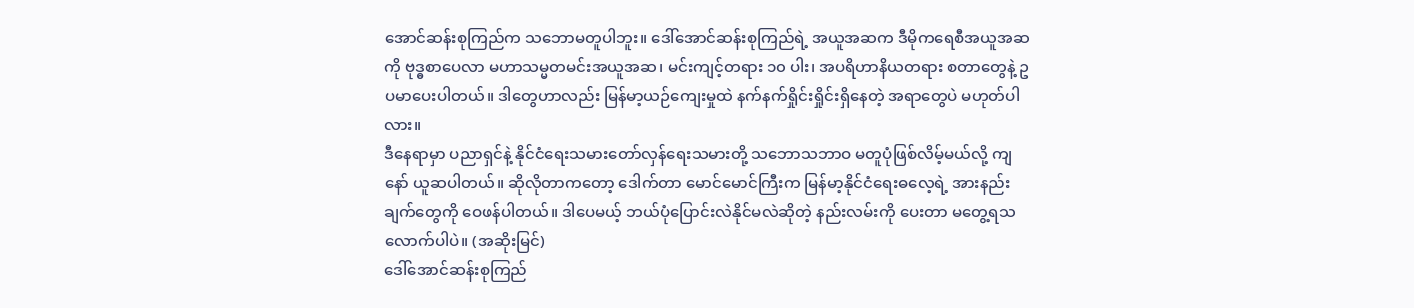အောင်ဆန်းစုကြည်က သဘောမတူပါဘူး။ ဒေါ်အောင်ဆန်းစုကြည်ရဲ့ အယူအဆက ဒီမိုကရေစီအယူအဆကို ဗုဒ္ဓစာပေလာ မဟာသမ္မတမင်းအယူအဆ၊ မင်းကျင့်တရား ၁၀ ပါး၊ အပရိဟာနိယတရား စတာတွေနဲ့ ဥပမာပေးပါတယ်။ ဒါတွေဟာလည်း မြန်မာ့ယဉ်ကျေးမှုထဲ နက်နက်ရှိုင်းရှိုင်းရှိနေတဲ့ အရာတွေပဲ မဟုတ်ပါလား။
ဒီနေရာမှာ ပညာရှင်နဲ့ နိုင်ငံရေးသမားတော်လှန်ရေးသမားတို့ သဘောသဘာဝ မတူပုံဖြစ်လိမ့်မယ်လို့ ကျနော် ယူဆပါတယ်။ ဆိုလိုတာကတော့ ဒေါက်တာ မောင်မောင်ကြီးက မြန်မာ့နိုင်ငံရေးဓလေ့ရဲ့ အားနည်းချက်တွေကို ဝေဖန်ပါတယ်။ ဒါပေမယ့် ဘယ်ပုံပြောင်းလဲနိုင်မလဲဆိုတဲ့ နည်းလမ်းကို ပေးတာ မတွေ့ရသလောက်ပါပဲ။ (အဆိုးမြင်)
ဒေါ်အောင်ဆန်းစုကြည်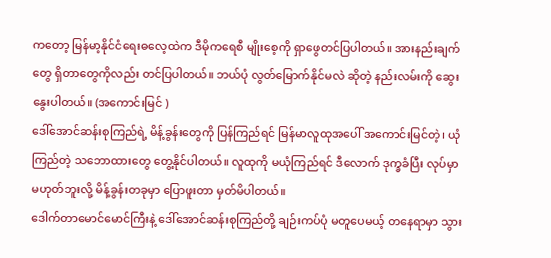ကတော့ မြန်မာ့နိုင်ငံရေးဓလေ့ထဲက ဒီမိုကရေစီ မျိုးစေ့ကို ရှာဖွေတင်ပြပါတယ်။ အားနည်းချက်တွေ ရှိတာတွေကိုလည်း တင်ပြပါတယ်။ ဘယ်ပုံ လွတ်မြောက်နိုင်မလဲ ဆိုတဲ့ နည်းလမ်းကို ဆွေးနွေးပါတယ်။ (အကောင်းမြင် )
ဒေါ်အောင်ဆန်းစုကြည်ရဲ့ မိန့်ခွန်းတွေကို ပြန်ကြည်ရင် မြန်မာလူထုအပေါ် အကောင်းမြင်တဲ့၊ ယုံ ကြည်တဲ့ သဘောထားတွေ တွေ့နိုင်ပါတယ်။ လူထုကို မယုံကြည်ရင် ဒီလောက် ဒုက္ခခံပြီး လုပ်မှာ မဟုတ်ဘူးလို့ မိန့်ခွန်းတခုမှာ ပြောဖူးတာ မှတ်မိပါတယ်။
ဒေါက်တာမောင်မောင်ကြီးနဲ့ ဒေါ်အောင်ဆန်းစုကြည်တို့ ချဉ်းကပ်ပုံ မတူပေမယ့် တနေရာမှာ သွား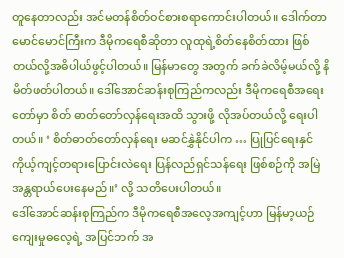တူနေတာလည်း အင်မတန်စိတ်ဝင်စားစရာကောင်းပါတယ်။ ဒေါက်တာ မောင်မောင်ကြီးက ဒီမိုကရေစီဆိုတာ လူထုရဲ့စိတ်နေစိတ်ထား ဖြစ်တယ်လို့အဓိပါယ်ဖွင့်ပါတယ်။ မြန်မာတွေ အတွက် ခက်ခဲလိမ့်မယ်လို့ နိမိတ်ဖတ်ပါတယ်။ ဒေါ်အောင်ဆန်းစုကြည်ကလည်း ဒီမိုကရေစီအရေးတော်မှာ စိတ် ဓာတ်တော်လှန်ရေးအထိ သွားဖို့ လိုအပ်တယ်လို့ ရေးပါတယ်။ ‘ စိတ်ဓာတ်တော်လှန်ရေး မဆင်နွှဲနိုင်ပါက … ပြုပြင်ရေးနှင် ကိုယ့်ကျင့်တရားပြောင်းလဲရေး ပြန်လည်ရှင်သန်ရေး ဖြစ်စဉ်ကို အမြဲ အန္တရာယ်ပေးနေမည်။’ လို့ သတိပေးပါတယ်။
ဒေါ်အောင်ဆန်းစုကြည်က ဒီမိုကရေစီအလေ့အကျင့်ဟာ မြန်မာ့ယဉ်ကျေးမှုဓလေ့ရဲ့ အပြင်ဘက် အ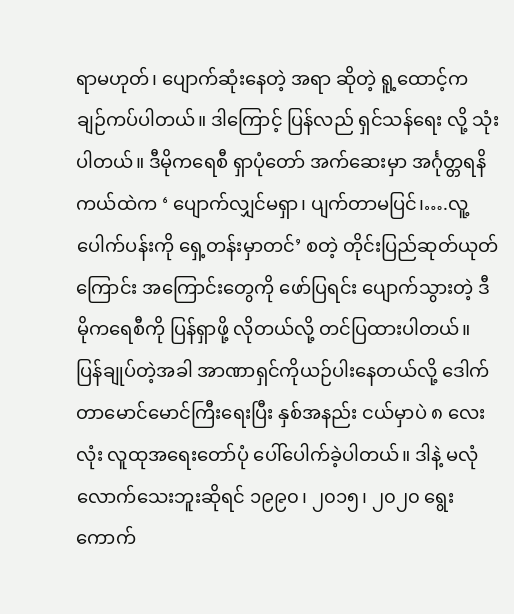ရာမဟုတ်၊ ပျောက်ဆုံးနေတဲ့ အရာ ဆိုတဲ့ ရူ့ထောင့်က ချဉ်ကပ်ပါတယ်။ ဒါကြောင့် ပြန်လည် ရှင်သန်ရေး လို့ သုံးပါတယ်။ ဒီမိုကရေစီ ရှာပုံတော် အက်ဆေးမှာ အင်္ဂုတ္တရနိကယ်ထဲက ‘ ပျောက်လျှင်မရှာ၊ ပျက်တာမပြင်၊….လူ့ပေါက်ပန်းကို ရှေ့တန်းမှာတင်’ စတဲ့ တိုင်းပြည်ဆုတ်ယုတ်ကြောင်း အကြောင်းတွေကို ဖော်ပြရင်း ပျောက်သွားတဲ့ ဒီမိုကရေစီကို ပြန်ရှာဖို့ လိုတယ်လို့ တင်ပြထားပါတယ်။
ပြန်ချုပ်တဲ့အခါ အာဏာရှင်ကိုယဉ်ပါးနေတယ်လို့ ဒေါက်တာမောင်မောင်ကြီးရေးပြီး နှစ်အနည်း ငယ်မှာပဲ ၈ လေးလုံး လူထုအရေးတော်ပုံ ပေါ်ပေါက်ခဲ့ပါတယ်။ ဒါနဲ့ မလုံလောက်သေးဘူးဆိုရင် ၁၉၉၀၊ ၂၀၁၅၊ ၂၀၂၀ ရွေးကောက်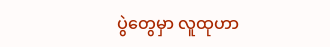ပွဲတွေမှာ လူထုဟာ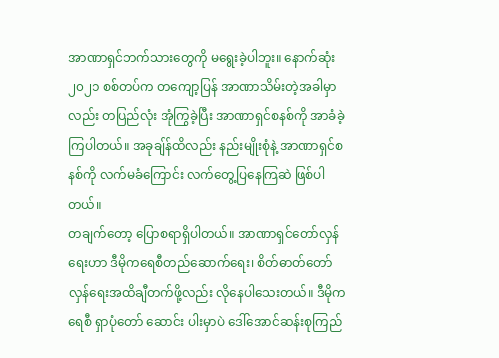အာဏာရှင်ဘက်သားတွေကို မရွေးခဲ့ပါဘူး။ နောက်ဆုံး ၂၀၂၁ စစ်တပ်က တကျော့ပြန် အာဏာသိမ်းတဲ့အခါမှာလည်း တပြည်လုံး အုံကြွခဲ့ပြီး အာဏာရှင်စနစ်ကို အာခံခဲ့ကြပါတယ်။ အခုချ်န်ထိလည်း နည်းမျိုးစုံနဲ့ အာဏာရှင်စနစ်ကို လက်မခံကြောင်း လက်တွေ့ပြနေကြဆဲ ဖြစ်ပါတယ်။
တချက်တော့ ပြောစရာရှိပါတယ်။ အာဏာရှင်တော်လှန်ရေးဟာ ဒီမိုကရေစီတည်ဆောက်ရေး၊ စိတ်ဓာတ်တော်လှန်ရေးအထိချီတက်ဖို့လည်း လိုနေပါသေးတယ်။ ဒီမိုကရေစီ ရှာပုံတော် ဆောင်း ပါးမှာပဲ ဒေါ်အောင်ဆန်းစုကြည်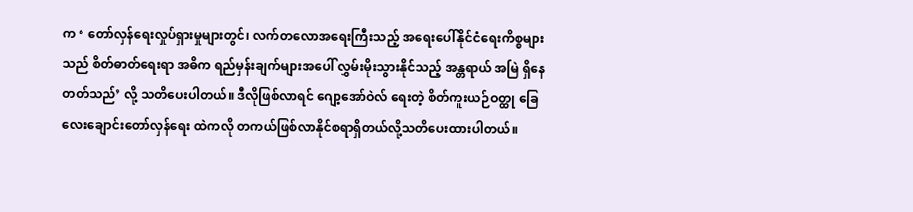က ‘ တော်လှန်ရေးလှုပ်ရှားမှုများတွင်၊ လက်တလောအရေးကြီးသည့် အရေးပေါ်နိုင်ငံရေးကိစ္စများသည် စိတ်ဓာတ်ရေးရာ အဓိက ရည်မှန်းချက်များအပေါ် လွှမ်းမိုးသွားနိုင်သည့် အန္တရာယ် အမြဲ ရှိနေတတ်သည်’ လို့ သတိပေးပါတယ်။ ဒီလိုဖြစ်လာရင် ဂျော့အော်ဝဲလ် ရေးတဲ့ စိတ်ကူးယဉ်ဝတ္ထု ခြေလေးချောင်းတော်လှန်ရေး ထဲကလို တကယ်ဖြစ်လာနိုင်စရာရှိတယ်လို့သတိပေးထားပါတယ်။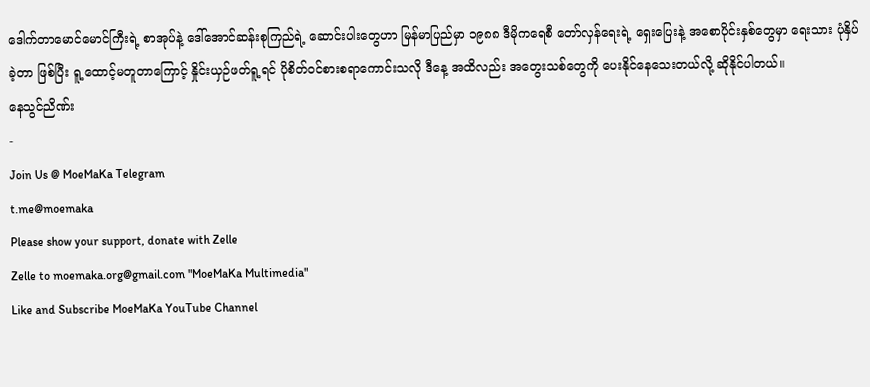ဒေါက်တာမောင်မောင်ကြီးရဲ့ စာအုပ်နဲ့ ဒေါ်အောင်ဆန်းစုကြည်ရဲ့ ဆောင်းပါးတွေဟာ မြန်မာပြည်မှာ ၁၉၈၈ ဒီမိုကရေစီ တော်လှန်ရေးရဲ့ ရှေးပြေးနဲ့ အစောပိုင်းနှစ်တွေမှာ ရေးသား ပုံနှိပ်ခဲ့တာ ဖြစ်ပြီး ရူ့ထောင့်မတူတာကြောင့် နှိုင်းယှဉ်ဖတ်ရူ့ရင် ပိုစိတ်ဝင်စားစရာကောင်းသလို ဒီနေ့ အထိလည်း အတွေးသစ်တွေကို ပေးနိုင်နေသေးတယ်လို့ ဆိုနိုင်ပါတယ်။
နေသွင်ညိဏ်း
-
Join Us @ MoeMaKa Telegram
t.me@moemaka
Please show your support, donate with Zelle
Zelle to moemaka.org@gmail.com "MoeMaKa Multimedia"
Like and Subscribe MoeMaKa YouTube Channel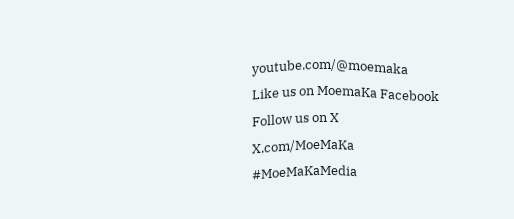youtube.com/@moemaka
Like us on MoemaKa Facebook
Follow us on X
X.com/MoeMaKa
#MoeMaKaMedia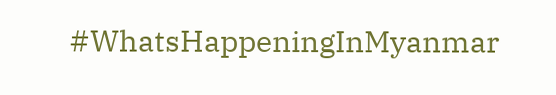#WhatsHappeningInMyanmar